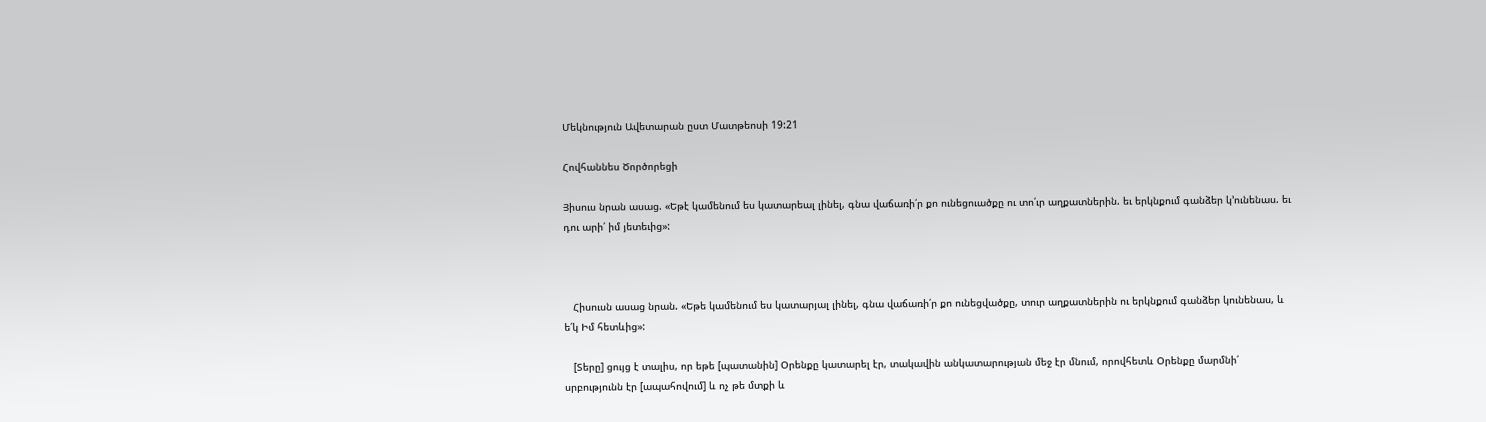Մեկնություն Ավետարան ըստ Մատթեոսի 19:21

Հովհաննես Ծործորեցի

Յիսուս նրան ասաց. «Եթէ կամենում ես կատարեալ լինել, գնա վաճառի՛ր քո ունեցուածքը ու տո՛ւր աղքատներին. եւ երկնքում գանձեր կ՚ունենաս. եւ դու արի՛ իմ յետեւից»:



   Հիսուսն ասաց նրան. «Եթե կամենում ես կատարյալ լինել, գնա վաճառի՛ր քո ունեցվածքը, տուր աղքատներին ու երկնքում գանձեր կունենաս, և ե՛կ Իմ հետևից»:

   [Տերը] ցույց է տալիս, որ եթե [պատանին] Օրենքը կատարել էր, տակավին անկատարության մեջ էր մնում, որովհետև Օրենքը մարմնի՛ սրբությունն էր [ապահովում] և ոչ թե մտքի և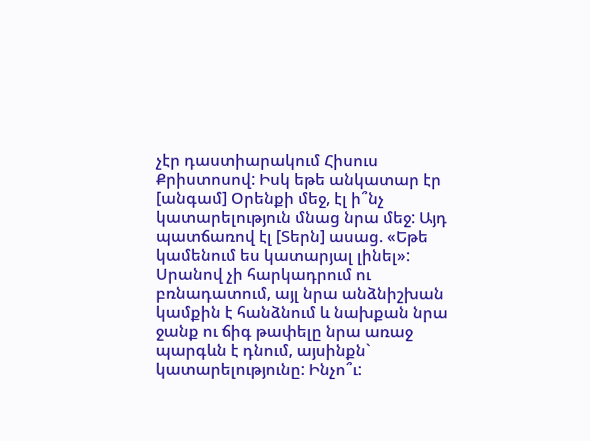չէր դաստիարակում Հիսուս Քրիստոսով: Իսկ եթե անկատար էր [անգամ] Օրենքի մեջ, էլ ի՞նչ կատարելություն մնաց նրա մեջ: Այդ պատճառով էլ [Տերն] ասաց. «Եթե կամենում ես կատարյալ լինել»: Սրանով չի հարկադրում ու բռնադատում, այլ նրա անձնիշխան կամքին է հանձնում և նախքան նրա ջանք ու ճիգ թափելը նրա առաջ պարգևն է դնում, այսինքն` կատարելությունը: Ինչո՞ւ: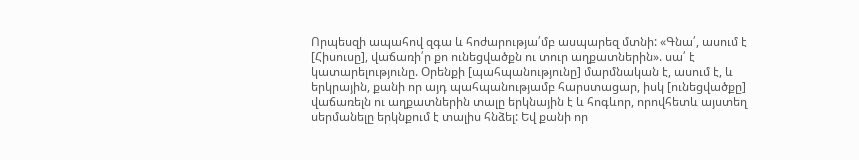Որպեսզի ապահով զգա և հոժարությա՛մբ ասպարեզ մտնի: «Գնա՛, ասում է [Հիսուսը], վաճառի՛ր քո ունեցվածքն ու տուր աղքատներին». սա՛ է կատարելությունը. Օրենքի [պահպանությունը] մարմնական է, ասում է, և երկրային, քանի որ այդ պահպանությամբ հարստացար, իսկ [ունեցվածքը] վաճառելն ու աղքատներին տալը երկնային է և հոգևոր, որովհետև այստեղ սերմանելը երկնքում է տալիս հնձել: Եվ քանի որ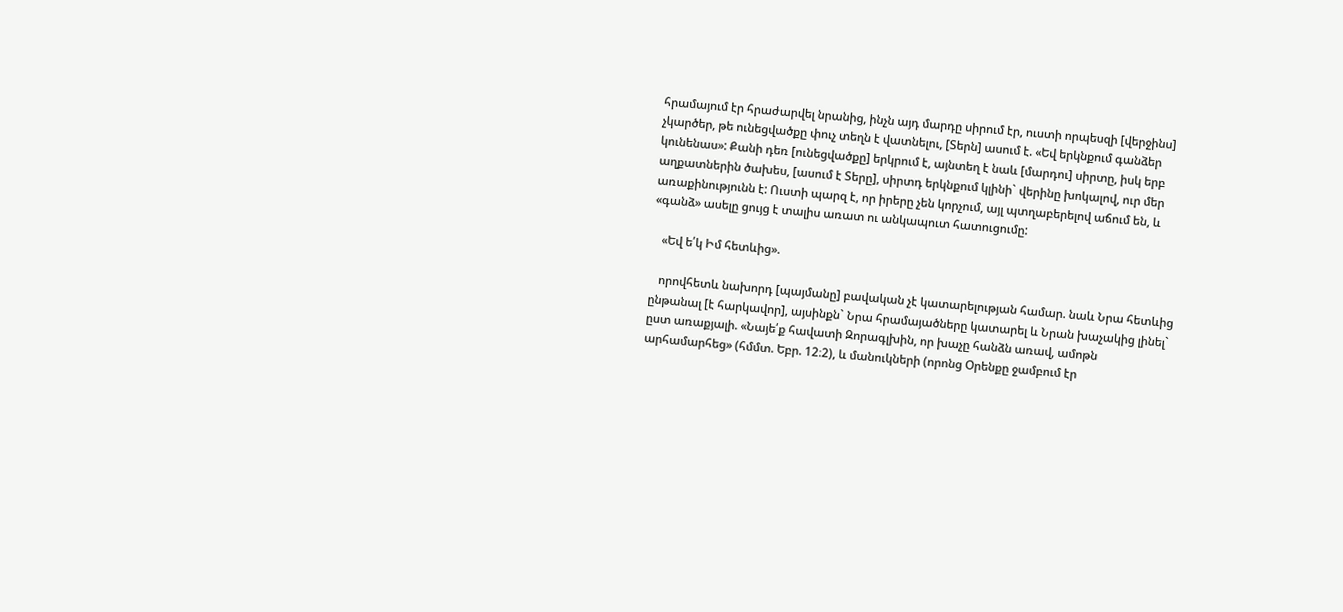հրամայում էր հրաժարվել նրանից, ինչն այդ մարդը սիրում էր, ուստի որպեսզի [վերջինս] չկարծեր, թե ունեցվածքը փուչ տեղն է վատնելու, [Տերն] ասում է. «Եվ երկնքում գանձեր կունենաս»: Քանի դեռ [ունեցվածքը] երկրում է, այնտեղ է նաև [մարդու] սիրտը, իսկ երբ աղքատներին ծախես, [ասում է Տերը], սիրտդ երկնքում կլինի` վերինը խոկալով, ուր մեր առաքինությունն է: Ուստի պարզ է, որ իրերը չեն կորչում, այլ պտղաբերելով աճում են, և «գանձ» ասելը ցույց է տալիս առատ ու անկապուտ հատուցումը:

   «Եվ ե՛կ Իմ հետևից».

   որովհետև նախորդ [պայմանը] բավական չէ կատարելության համար. նաև Նրա հետևից ընթանալ [է հարկավոր], այսինքն` Նրա հրամայածները կատարել և Նրան խաչակից լինել` ըստ առաքյալի. «Նայե՛ք հավատի Զորագլխին, որ խաչը հանձն առավ, ամոթն արհամարհեց» (հմմտ. Եբր. 12։2), և մանուկների (որոնց Օրենքը ջամբում էր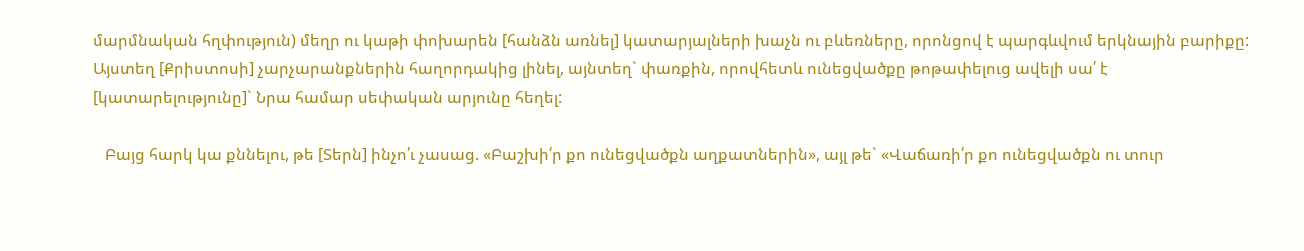մարմնական հղփություն) մեղր ու կաթի փոխարեն [հանձն առնել] կատարյալների խաչն ու բևեռները, որոնցով է պարգևվում երկնային բարիքը: Այստեղ [Քրիստոսի] չարչարանքներին հաղորդակից լինել, այնտեղ` փառքին, որովհետև ունեցվածքը թոթափելուց ավելի սա՛ է [կատարելությունը]` Նրա համար սեփական արյունը հեղել:

   Բայց հարկ կա քննելու, թե [Տերն] ինչո՛ւ չասաց. «Բաշխի՛ր քո ունեցվածքն աղքատներին», այլ թե` «Վաճառի՛ր քո ունեցվածքն ու տուր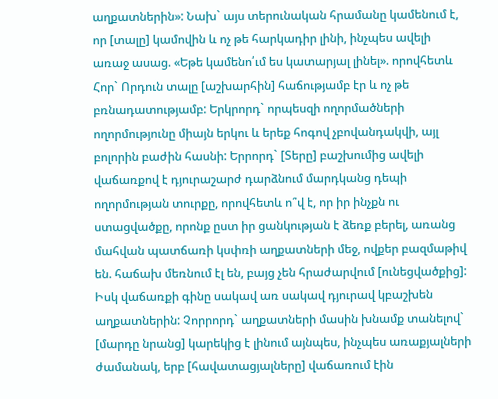աղքատներին»: Նախ` այս տերունական հրամանը կամենում է, որ [տալը] կամովին և ոչ թե հարկադիր լինի, ինչպես ավելի առաջ ասաց. «Եթե կամենո՛ւմ ես կատարյալ լինել». որովհետև Հոր` Որդուն տալը [աշխարհին] հաճությամբ էր և ոչ թե բռնադատությամբ: Երկրորդ` որպեսզի ողորմածների ողորմությունը միայն երկու և երեք հոգով չբովանդակվի, այլ բոլորին բաժին հասնի: Երրորդ` [Տերը] բաշխումից ավելի վաճառքով է դյուրաշարժ դարձնում մարդկանց դեպի ողորմության տուրքը, որովհետև ո՞վ է, որ իր ինչքն ու ստացվածքը, որոնք ըստ իր ցանկության է ձեռք բերել, առանց մահվան պատճառի կսփռի աղքատների մեջ, ովքեր բազմաթիվ են. հաճախ մեռնում էլ են, բայց չեն հրաժարվում [ունեցվածքից]: Իսկ վաճառքի գինը սակավ առ սակավ դյուրավ կբաշխեն աղքատներին: Չորրորդ` աղքատների մասին խնամք տանելով` [մարդը նրանց] կարեկից է լինում այնպես, ինչպես առաքյալների ժամանակ, երբ [հավատացյալները] վաճառում էին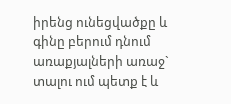իրենց ունեցվածքը և գինը բերում դնում առաքյալների առաջ` տալու ում պետք է և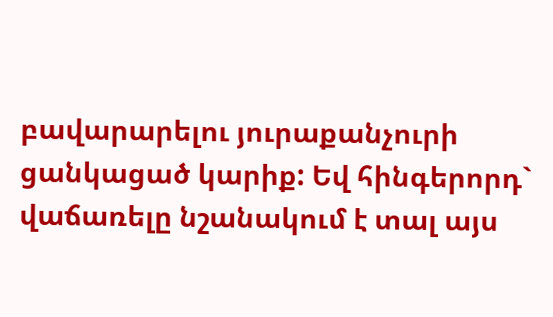բավարարելու յուրաքանչուրի ցանկացած կարիք: Եվ հինգերորդ` վաճառելը նշանակում է տալ այս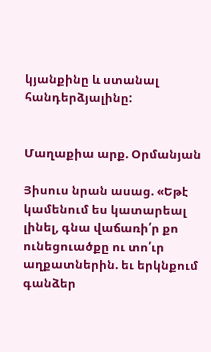կյանքինը և ստանալ հանդերձյալինը:


Մաղաքիա արք. Օրմանյան

Յիսուս նրան ասաց. «Եթէ կամենում ես կատարեալ լինել, գնա վաճառի՛ր քո ունեցուածքը ու տո՛ւր աղքատներին. եւ երկնքում գանձեր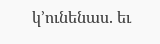կ՚ունենաս. եւ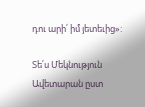դու արի՛ իմ յետեւից»:

Տե՛ս Մեկնություն Ավետարան ըստ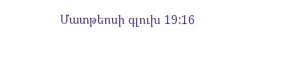Մատթեոսի գլուխ 19:16